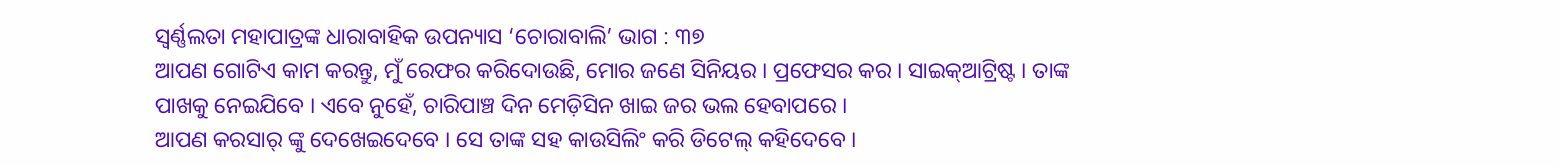ସ୍ୱର୍ଣ୍ଣଲତା ମହାପାତ୍ରଙ୍କ ଧାରାବାହିକ ଉପନ୍ୟାସ ‘ଚୋରାବାଲି’ ଭାଗ : ୩୭
ଆପଣ ଗୋଟିଏ କାମ କରନ୍ତୁ, ମୁଁ ରେଫର କରିଦୋଉଛି, ମୋର ଜଣେ ସିନିୟର । ପ୍ରଫେସର କର । ସାଇକ୍ଆଟ୍ରିଷ୍ଟ । ତାଙ୍କ ପାଖକୁ ନେଇଯିବେ । ଏବେ ନୁହେଁ, ଚାରିପାଞ୍ଚ ଦିନ ମେଡ଼ିସିନ ଖାଇ ଜର ଭଲ ହେବାପରେ ।
ଆପଣ କରସାର୍ ଙ୍କୁ ଦେଖେଇଦେବେ । ସେ ତାଙ୍କ ସହ କାଉସିଲିଂ କରି ଡିଟେଲ୍ କହିଦେବେ ।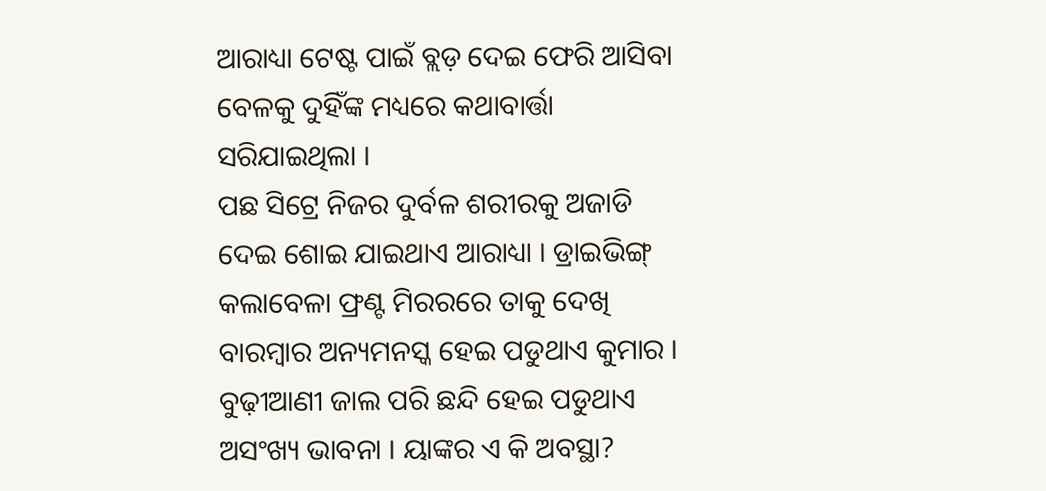ଆରାଧ୍ୟା ଟେଷ୍ଟ ପାଇଁ ବ୍ଲଡ଼ ଦେଇ ଫେରି ଆସିବା ବେଳକୁ ଦୁହିଁଙ୍କ ମଧ୍ୟରେ କଥାବାର୍ତ୍ତା ସରିଯାଇଥିଲା ।
ପଛ ସିଟ୍ରେ ନିଜର ଦୁର୍ବଳ ଶରୀରକୁ ଅଜାଡି ଦେଇ ଶୋଇ ଯାଇଥାଏ ଆରାଧ୍ୟା । ଡ୍ରାଇଭିଙ୍ଗ୍ କଲାବେଳା ଫ୍ରଣ୍ଟ ମିରରରେ ତାକୁ ଦେଖି ବାରମ୍ବାର ଅନ୍ୟମନସ୍କ ହେଇ ପଡୁଥାଏ କୁମାର । ବୁଢ଼ୀଆଣୀ ଜାଲ ପରି ଛନ୍ଦି ହେଇ ପଡୁଥାଏ ଅସଂଖ୍ୟ ଭାବନା । ୟାଙ୍କର ଏ କି ଅବସ୍ଥା?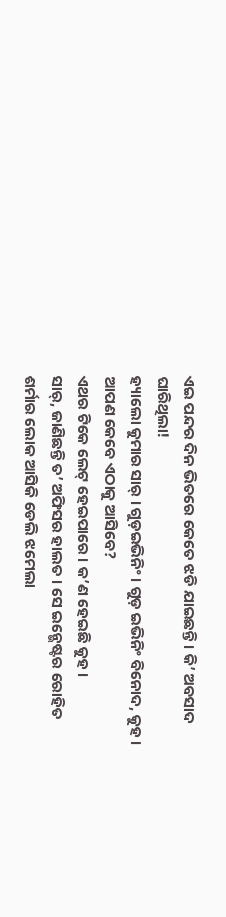ଏଇ ପନ୍ଦର ଦିନ ଭିତରେ କେତେ ଝଡି ଯାଇଛନ୍ତି । କି’ ଅବସାଦ ଘାରିଥିଲା!
ହ୍ୟାଲୋ କୁମାର ସାର୍ । ଗୁଡ଼ଇଭିନିଂ । ଗୁଡ଼ ଇଭିନିଂ ବିନୋଦ, କୁହ । ଆପଣ କେବେ ଏଠାକୁ ଆସିବେ?
ଏଥର ଟିକେ ଲେଟ୍ ହେଇପାରେ । କ’ଣ ହେଇଛି କୁହ ।
ସାର୍, ଜାଣିଛନ୍ତି ତ’ ଅଫିସର ହାଲତ । ସେ ଇନ୍ଭେଷ୍ଟର ରୋହିତ ଶର୍ମାର ଲୋକ ଆସିକି ଡେଲି ଝମେଲା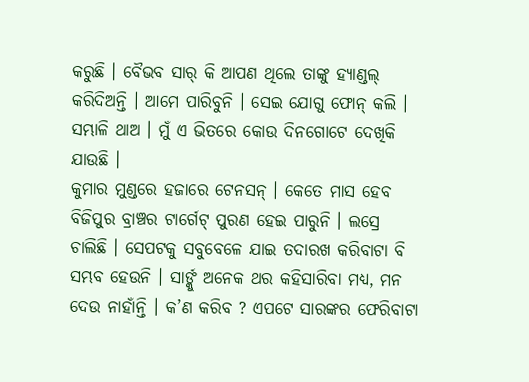କରୁଛି । ବୈଭବ ସାର୍ କି ଆପଣ ଥିଲେ ତାଙ୍କୁ ହ୍ୟାଣ୍ଡଲ୍ କରିଦିଅନ୍ତି । ଆମେ ପାରିବୁନି । ସେଇ ଯୋଗୁ ଫୋନ୍ କଲି । ସମ୍ଭାଳି ଥାଅ । ମୁଁ ଏ ଭିତରେ କୋଉ ଦିନଗୋଟେ ଦେଖିକି ଯାଉଛି ।
କୁମାର ମୁଣ୍ଡରେ ହଜାରେ ଟେନସନ୍ । କେତେ ମାସ ହେବ ବିଜିପୁର ବ୍ରାଞ୍ଚର ଟାର୍ଗେଟ୍ ପୁରଣ ହେଇ ପାରୁନି । ଲସ୍ରେ
ଚାଲିଛି । ସେପଟକୁ ସବୁବେଳେ ଯାଇ ତଦାରଖ କରିବାଟା ବି ସମ୍ଭବ ହେଉନି । ସାର୍ଙ୍କୁ ଅନେକ ଥର କହିସାରିବା ମଧ୍ୟ, ମନ ଦେଉ ନାହାଁନ୍ତି । କ’ଣ କରିବ ? ଏପଟେ ସାରଙ୍କର ଫେରିବାଟା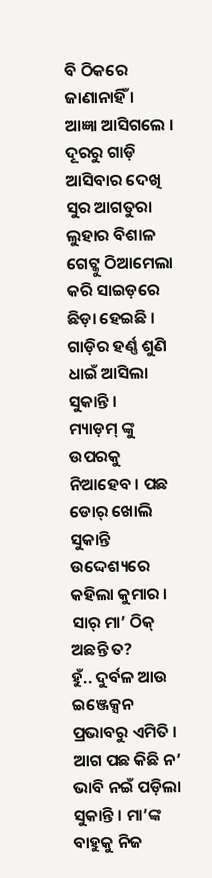ବି ଠିକରେ ଜାଣାନାହିଁ ।
ଆଜ୍ଞା ଆସିଗଲେ । ଦୂରରୁ ଗାଡ଼ି ଆସିବାର ଦେଖି ସୁର ଆଗତୁରା ଲୁହାର ବିଶାଳ ଗେଟ୍କୁ ଠିଆମେଲା କରି ସାଇଡ଼ରେ
ଛିଡ଼ା ହେଇଛି । ଗାଡ଼ିର ହର୍ଣ୍ଣ ଶୁଣି ଧାଇଁ ଆସିଲା ସୁକାନ୍ତି ।
ମ୍ୟାଡ଼ମ୍ ଙ୍କୁ ଉପରକୁ ନିଆହେବ । ପଛ ଡୋର୍ ଖୋଲି ସୁକାନ୍ତି ଉଦ୍ଦେଶ୍ୟରେ କହିଲା କୁମାର ।
ସାର୍ ମା’ ଠିକ୍ ଅଛନ୍ତି ତ?
ହୁଁ.. ଦୁର୍ବଳ ଆଉ ଇଞ୍ଜେକ୍ସନ ପ୍ରଭାବରୁ ଏମିତି ।
ଆଗ ପଛ କିଛି ନ’ ଭାବି ନଇଁ ପଡ଼ିଲା ସୁକାନ୍ତି । ମା’ଙ୍କ ବାହୁକୁ ନିଜ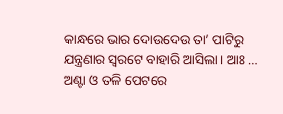କାନ୍ଧରେ ଭାର ଦୋଉଦେଉ ତା’ ପାଟିରୁ ଯନ୍ତ୍ରଣାର ସ୍ୱରଟେ ବାହାରି ଆସିଲା । ଆଃ … ଅଣ୍ଟା ଓ ତଳି ପେଟରେ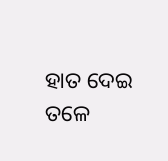ହାତ ଦେଇ ତଳେ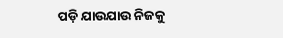ପଡ଼ି ଯାଉଯାଉ ନିଜକୁ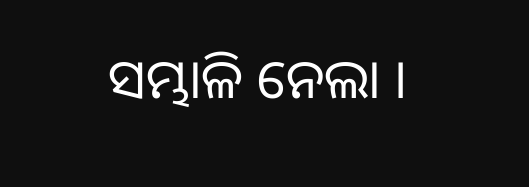ସମ୍ଭାଳି ନେଲା ।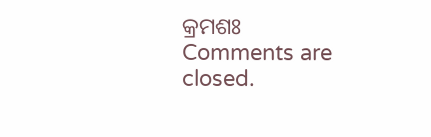କ୍ରମଶଃ
Comments are closed.